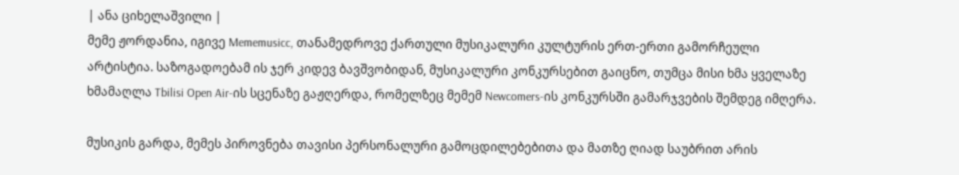| ანა ციხელაშვილი |
მემე ჟორდანია, იგივე Mememusicc, თანამედროვე ქართული მუსიკალური კულტურის ერთ-ერთი გამორჩეული არტისტია. საზოგადოებამ ის ჯერ კიდევ ბავშვობიდან, მუსიკალური კონკურსებით გაიცნო, თუმცა მისი ხმა ყველაზე ხმამაღლა Tbilisi Open Air-ის სცენაზე გაჟღერდა, რომელზეც მემემ Newcomers-ის კონკურსში გამარჯვების შემდეგ იმღერა.

მუსიკის გარდა, მემეს პიროვნება თავისი პერსონალური გამოცდილებებითა და მათზე ღიად საუბრით არის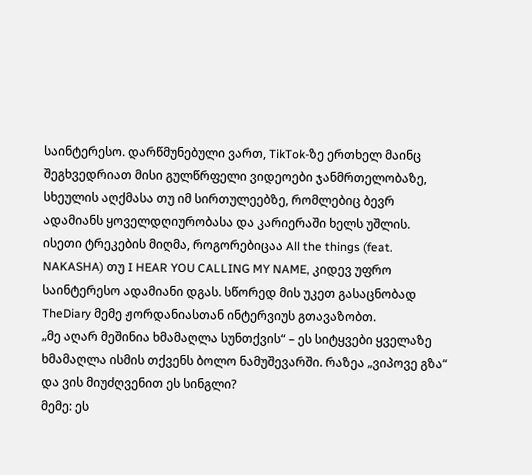საინტერესო. დარწმუნებული ვართ, TikTok-ზე ერთხელ მაინც შეგხვედრიათ მისი გულწრფელი ვიდეოები ჯანმრთელობაზე, სხეულის აღქმასა თუ იმ სირთულეებზე, რომლებიც ბევრ ადამიანს ყოველდღიურობასა და კარიერაში ხელს უშლის.
ისეთი ტრეკების მიღმა, როგორებიცაა All the things (feat. NAKASHA) თუ I HEAR YOU CALLING MY NAME, კიდევ უფრო საინტერესო ადამიანი დგას. სწორედ მის უკეთ გასაცნობად TheDiary მემე ჟორდანიასთან ინტერვიუს გთავაზობთ.
„მე აღარ მეშინია ხმამაღლა სუნთქვის“ – ეს სიტყვები ყველაზე ხმამაღლა ისმის თქვენს ბოლო ნამუშევარში. რაზეა „ვიპოვე გზა“ და ვის მიუძღვენით ეს სინგლი?
მემე: ეს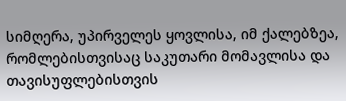სიმღერა, უპირველეს ყოვლისა, იმ ქალებზეა, რომლებისთვისაც საკუთარი მომავლისა და თავისუფლებისთვის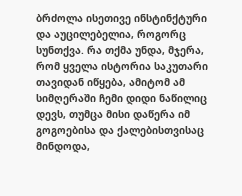ბრძოლა ისეთივე ინსტინქტური და აუცილებელია, როგორც სუნთქვა. რა თქმა უნდა, მჯერა, რომ ყველა ისტორია საკუთარი თავიდან იწყება, ამიტომ ამ სიმღერაში ჩემი დიდი ნაწილიც დევს, თუმცა მისი დაწერა იმ გოგოებისა და ქალებისთვისაც მინდოდა,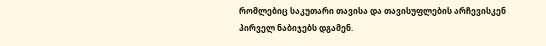რომლებიც საკუთარი თავისა და თავისუფლების არჩევისკენ პირველ ნაბიჯებს დგამენ.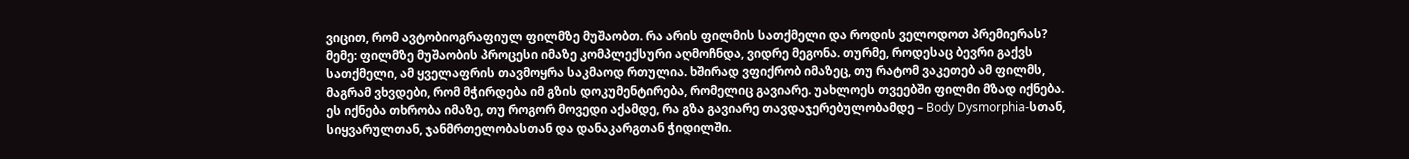ვიცით, რომ ავტობიოგრაფიულ ფილმზე მუშაობთ. რა არის ფილმის სათქმელი და როდის ველოდოთ პრემიერას?
მემე: ფილმზე მუშაობის პროცესი იმაზე კომპლექსური აღმოჩნდა, ვიდრე მეგონა. თურმე, როდესაც ბევრი გაქვს სათქმელი, ამ ყველაფრის თავმოყრა საკმაოდ რთულია. ხშირად ვფიქრობ იმაზეც, თუ რატომ ვაკეთებ ამ ფილმს, მაგრამ ვხვდები, რომ მჭირდება იმ გზის დოკუმენტირება, რომელიც გავიარე. უახლოეს თვეებში ფილმი მზად იქნება. ეს იქნება თხრობა იმაზე, თუ როგორ მოვედი აქამდე, რა გზა გავიარე თავდაჯერებულობამდე – Body Dysmorphia-სთან, სიყვარულთან, ჯანმრთელობასთან და დანაკარგთან ჭიდილში.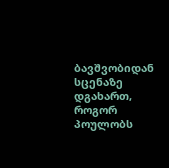ბავშვობიდან სცენაზე დგახართ, როგორ პოულობს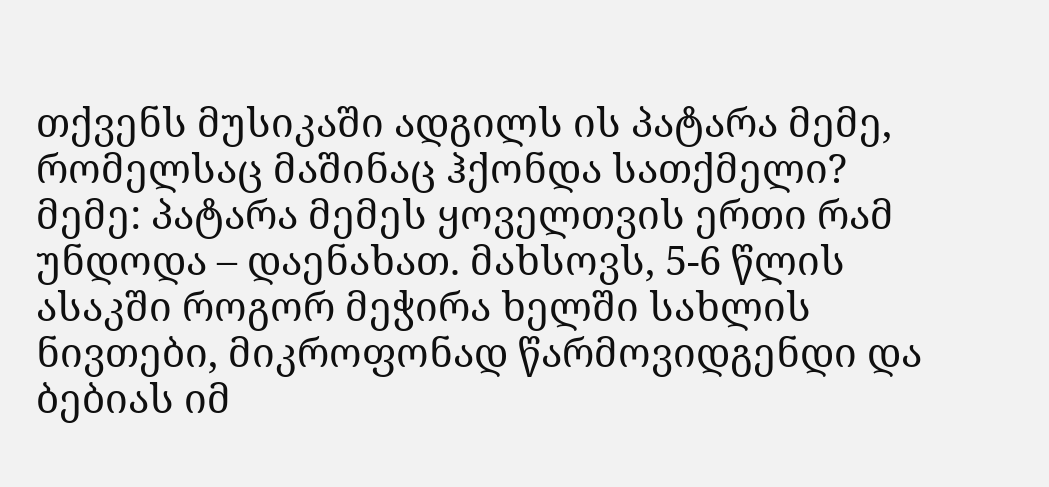თქვენს მუსიკაში ადგილს ის პატარა მემე, რომელსაც მაშინაც ჰქონდა სათქმელი?
მემე: პატარა მემეს ყოველთვის ერთი რამ უნდოდა – დაენახათ. მახსოვს, 5-6 წლის ასაკში როგორ მეჭირა ხელში სახლის ნივთები, მიკროფონად წარმოვიდგენდი და ბებიას იმ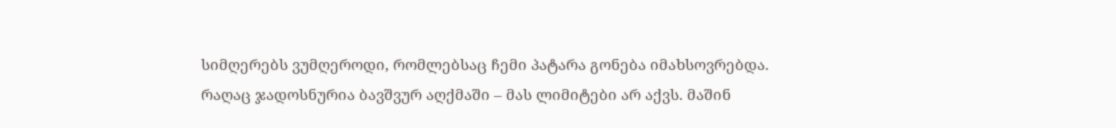სიმღერებს ვუმღეროდი, რომლებსაც ჩემი პატარა გონება იმახსოვრებდა. რაღაც ჯადოსნურია ბავშვურ აღქმაში – მას ლიმიტები არ აქვს. მაშინ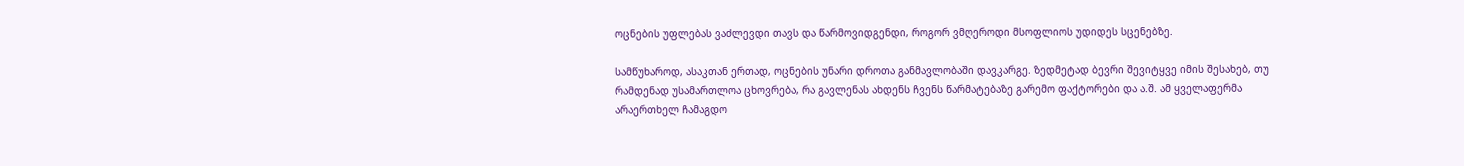ოცნების უფლებას ვაძლევდი თავს და წარმოვიდგენდი, როგორ ვმღეროდი მსოფლიოს უდიდეს სცენებზე.

სამწუხაროდ, ასაკთან ერთად, ოცნების უნარი დროთა განმავლობაში დავკარგე. ზედმეტად ბევრი შევიტყვე იმის შესახებ, თუ რამდენად უსამართლოა ცხოვრება, რა გავლენას ახდენს ჩვენს წარმატებაზე გარემო ფაქტორები და ა.შ. ამ ყველაფერმა არაერთხელ ჩამაგდო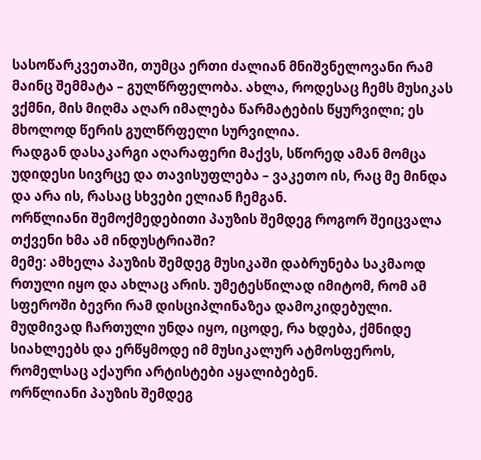სასოწარკვეთაში, თუმცა ერთი ძალიან მნიშვნელოვანი რამ მაინც შემმატა – გულწრფელობა. ახლა, როდესაც ჩემს მუსიკას ვქმნი, მის მიღმა აღარ იმალება წარმატების წყურვილი; ეს მხოლოდ წერის გულწრფელი სურვილია.
რადგან დასაკარგი აღარაფერი მაქვს, სწორედ ამან მომცა უდიდესი სივრცე და თავისუფლება – ვაკეთო ის, რაც მე მინდა და არა ის, რასაც სხვები ელიან ჩემგან.
ორწლიანი შემოქმედებითი პაუზის შემდეგ როგორ შეიცვალა თქვენი ხმა ამ ინდუსტრიაში?
მემე: ამხელა პაუზის შემდეგ მუსიკაში დაბრუნება საკმაოდ რთული იყო და ახლაც არის. უმეტესწილად იმიტომ, რომ ამ სფეროში ბევრი რამ დისციპლინაზეა დამოკიდებული. მუდმივად ჩართული უნდა იყო, იცოდე, რა ხდება, ქმნიდე სიახლეებს და ერწყმოდე იმ მუსიკალურ ატმოსფეროს, რომელსაც აქაური არტისტები აყალიბებენ.
ორწლიანი პაუზის შემდეგ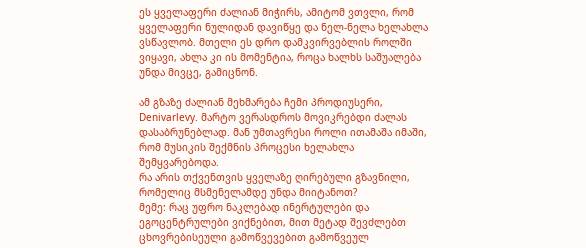ეს ყველაფერი ძალიან მიჭირს, ამიტომ ვთვლი, რომ ყველაფერი ნულიდან დავიწყე და ნელ-ნელა ხელახლა ვსწავლობ. მთელი ეს დრო დამკვირვებლის როლში ვიყავი, ახლა კი ის მომენტია, როცა ხალხს საშუალება უნდა მივცე, გამიცნონ.

ამ გზაზე ძალიან მეხმარება ჩემი პროდიუსერი, Denivarlevy. მარტო ვერასდროს მოვიკრებდი ძალას დასაბრუნებლად. მან უმთავრესი როლი ითამაშა იმაში, რომ მუსიკის შექმნის პროცესი ხელახლა შემყვარებოდა.
რა არის თქვენთვის ყველაზე ღირებული გზავნილი, რომელიც მსმენელამდე უნდა მიიტანოთ?
მემე: რაც უფრო ნაკლებად ინერტულები და ეგოცენტრულები ვიქნებით, მით მეტად შევძლებთ ცხოვრებისეული გამოწვევებით გამოწვეულ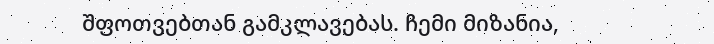შფოთვებთან გამკლავებას. ჩემი მიზანია,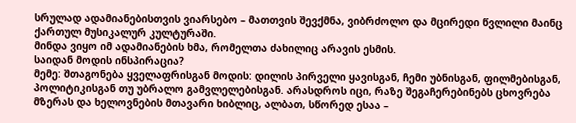სრულად ადამიანებისთვის ვიარსებო – მათთვის შევქმნა, ვიბრძოლო და მცირედი წვლილი მაინც ქართულ მუსიკალურ კულტურაში.
მინდა ვიყო იმ ადამიანების ხმა, რომელთა ძახილიც არავის ესმის.
საიდან მოდის ინსპირაცია?
მემე: შთაგონება ყველაფრისგან მოდის: დილის პირველი ყავისგან, ჩემი უბნისგან, ფილმებისგან, პოლიტიკისგან თუ უბრალო გამვლელებისგან. არასდროს იცი, რაზე შეგაჩერებინებს ცხოვრება მზერას და ხელოვნების მთავარი ხიბლიც, ალბათ, სწორედ ესაა –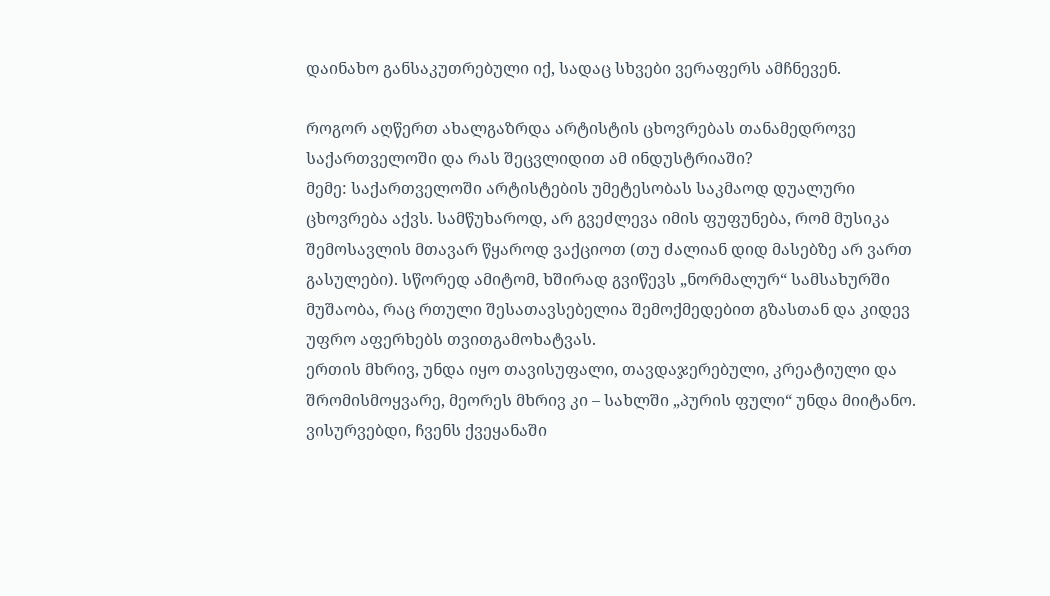დაინახო განსაკუთრებული იქ, სადაც სხვები ვერაფერს ამჩნევენ.

როგორ აღწერთ ახალგაზრდა არტისტის ცხოვრებას თანამედროვე საქართველოში და რას შეცვლიდით ამ ინდუსტრიაში?
მემე: საქართველოში არტისტების უმეტესობას საკმაოდ დუალური ცხოვრება აქვს. სამწუხაროდ, არ გვეძლევა იმის ფუფუნება, რომ მუსიკა შემოსავლის მთავარ წყაროდ ვაქციოთ (თუ ძალიან დიდ მასებზე არ ვართ გასულები). სწორედ ამიტომ, ხშირად გვიწევს „ნორმალურ“ სამსახურში მუშაობა, რაც რთული შესათავსებელია შემოქმედებით გზასთან და კიდევ უფრო აფერხებს თვითგამოხატვას.
ერთის მხრივ, უნდა იყო თავისუფალი, თავდაჯერებული, კრეატიული და შრომისმოყვარე, მეორეს მხრივ კი – სახლში „პურის ფული“ უნდა მიიტანო. ვისურვებდი, ჩვენს ქვეყანაში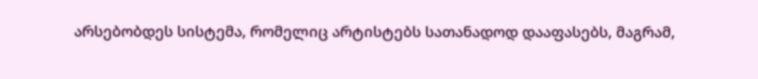არსებობდეს სისტემა, რომელიც არტისტებს სათანადოდ დააფასებს, მაგრამ,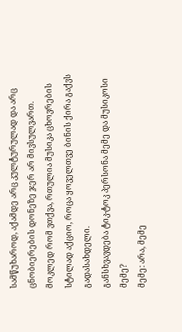სამწუხაროდ, აქამდე არც კულტურულად და არც ცნობიერების დონეზე ჯერ არ მივსულვართ.
მოკლედ რომ ვთქვა, რთულია მუსიკა ცხოვრების სტილად აქციო, როცა ყოველთვე ბინის ქირა გაქვს გადასახდელი.
განსხვავდება ტიკ-ტოკ პერსონა მემე და მუსიკოსი მემე?
მემე: არა, მემე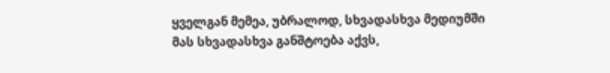ყველგან მემეა, უბრალოდ, სხვადასხვა მედიუმში მას სხვადასხვა განშტოება აქვს,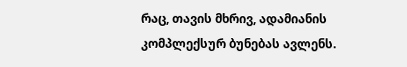რაც, თავის მხრივ, ადამიანის კომპლექსურ ბუნებას ავლენს.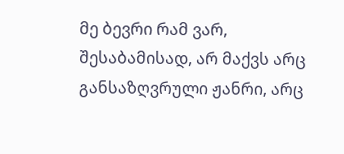მე ბევრი რამ ვარ, შესაბამისად, არ მაქვს არც განსაზღვრული ჟანრი, არც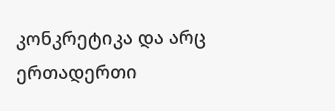კონკრეტიკა და არც ერთადერთი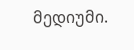მედიუმი.